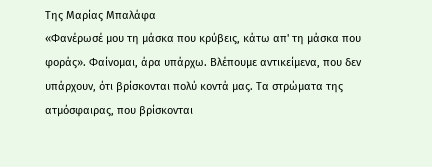Της Μαρίας Μπαλάφα
«Φανέρωσέ μου τη μάσκα που κρύβεις, κάτω απ' τη μάσκα που φοράς». Φαίνομαι, άρα υπάρχω. Βλέπουμε αντικείμενα, που δεν υπάρχουν, ότι βρίσκονται πολύ κοντά μας. Τα στρώματα της ατμόσφαιρας, που βρίσκονται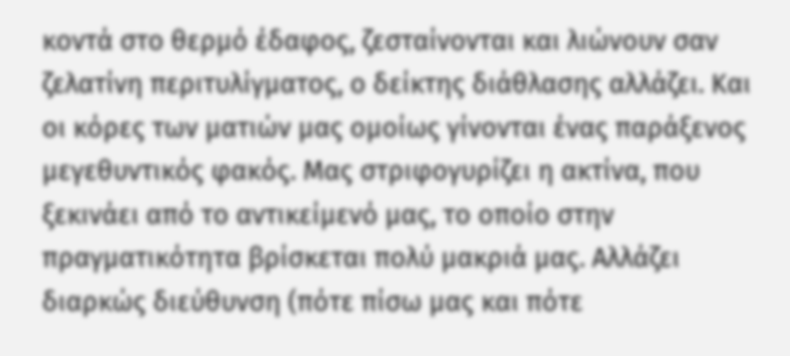κοντά στο θερμό έδαφος, ζεσταίνονται και λιώνουν σαν ζελατίνη περιτυλίγματος, ο δείκτης διάθλασης αλλάζει. Και οι κόρες των ματιών μας ομοίως γίνονται ένας παράξενος μεγεθυντικός φακός. Μας στριφογυρίζει η ακτίνα, που ξεκινάει από το αντικείμενό μας, το οποίο στην πραγματικότητα βρίσκεται πολύ μακριά μας. Αλλάζει διαρκώς διεύθυνση (πότε πίσω μας και πότε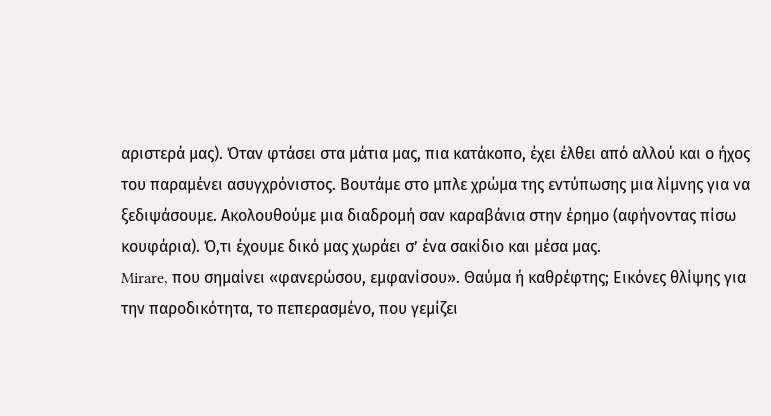αριστερά μας). Όταν φτάσει στα μάτια μας, πια κατάκοπο, έχει έλθει από αλλού και ο ήχος του παραμένει ασυγχρόνιστος. Βουτάμε στο μπλε χρώμα της εντύπωσης μια λίμνης για να ξεδιψάσουμε. Ακολουθούμε μια διαδρομή σαν καραβάνια στην έρημο (αφήνοντας πίσω κουφάρια). Ό,τι έχουμε δικό μας χωράει σ’ ένα σακίδιο και μέσα μας.
Mirare, που σημαίνει «φανερώσου, εμφανίσου». Θαύμα ή καθρέφτης; Εικόνες θλίψης για την παροδικότητα, το πεπερασμένο, που γεμίζει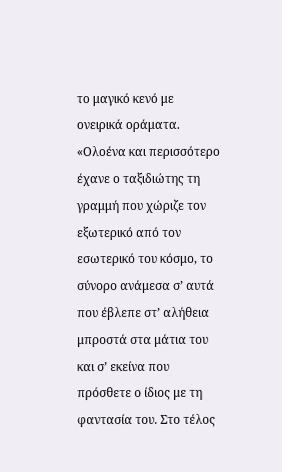το μαγικό κενό με ονειρικά οράματα. «Ολοένα και περισσότερο έχανε ο ταξιδιώτης τη γραμμή που χώριζε τον εξωτερικό από τον εσωτερικό του κόσμο, το σύνορο ανάμεσα σ’ αυτά που έβλεπε στ’ αλήθεια μπροστά στα μάτια του και σ’ εκείνα που πρόσθετε ο ίδιος με τη φαντασία του. Στο τέλος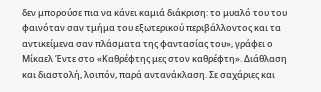δεν μπορούσε πια να κάνει καμιά διάκριση: το μυαλό του του φαινόταν σαν τμήμα του εξωτερικού περιβάλλοντος και τα αντικείμενα σαν πλάσματα της φαντασίας του», γράφει ο Μίκαελ Έντε στο «Καθρέφτης μες στον καθρέφτη». Διάθλαση και διαστολή, λοιπόν, παρά αντανάκλαση. Σε σαχάριες και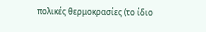πολικές θερμοκρασίες (το ίδιο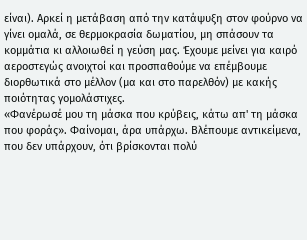είναι). Αρκεί η μετάβαση από την κατάψυξη στον φούρνο να γίνει ομαλά, σε θερμοκρασία δωματίου, μη σπάσουν τα κομμάτια κι αλλοιωθεί η γεύση μας. Έχουμε μείνει για καιρό αεροστεγώς ανοιχτοί και προσπαθούμε να επέμβουμε διορθωτικά στο μέλλον (μα και στο παρελθόν) με κακής ποιότητας γομολάστιχες.
«Φανέρωσέ μου τη μάσκα που κρύβεις, κάτω απ' τη μάσκα που φοράς». Φαίνομαι, άρα υπάρχω. Βλέπουμε αντικείμενα, που δεν υπάρχουν, ότι βρίσκονται πολύ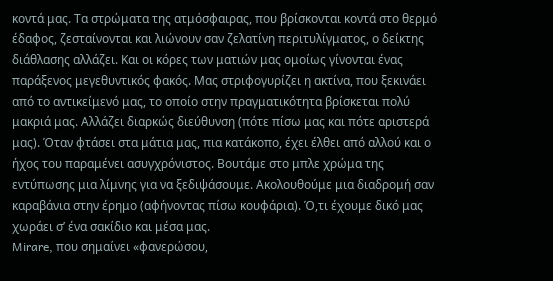κοντά μας. Τα στρώματα της ατμόσφαιρας, που βρίσκονται κοντά στο θερμό έδαφος, ζεσταίνονται και λιώνουν σαν ζελατίνη περιτυλίγματος, ο δείκτης διάθλασης αλλάζει. Και οι κόρες των ματιών μας ομοίως γίνονται ένας παράξενος μεγεθυντικός φακός. Μας στριφογυρίζει η ακτίνα, που ξεκινάει από το αντικείμενό μας, το οποίο στην πραγματικότητα βρίσκεται πολύ μακριά μας. Αλλάζει διαρκώς διεύθυνση (πότε πίσω μας και πότε αριστερά μας). Όταν φτάσει στα μάτια μας, πια κατάκοπο, έχει έλθει από αλλού και ο ήχος του παραμένει ασυγχρόνιστος. Βουτάμε στο μπλε χρώμα της εντύπωσης μια λίμνης για να ξεδιψάσουμε. Ακολουθούμε μια διαδρομή σαν καραβάνια στην έρημο (αφήνοντας πίσω κουφάρια). Ό,τι έχουμε δικό μας χωράει σ’ ένα σακίδιο και μέσα μας.
Mirare, που σημαίνει «φανερώσου,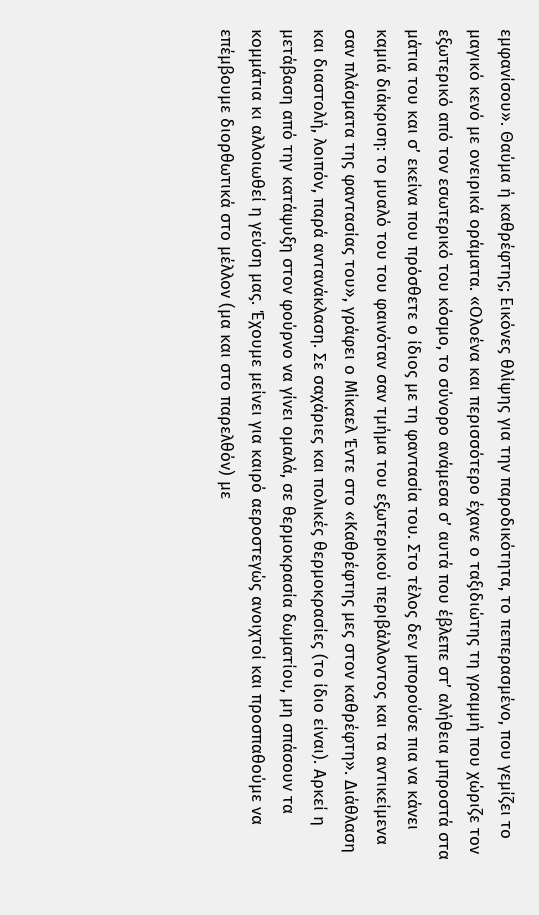εμφανίσου». Θαύμα ή καθρέφτης; Εικόνες θλίψης για την παροδικότητα, το πεπερασμένο, που γεμίζει το μαγικό κενό με ονειρικά οράματα. «Ολοένα και περισσότερο έχανε ο ταξιδιώτης τη γραμμή που χώριζε τον εξωτερικό από τον εσωτερικό του κόσμο, το σύνορο ανάμεσα σ’ αυτά που έβλεπε στ’ αλήθεια μπροστά στα μάτια του και σ’ εκείνα που πρόσθετε ο ίδιος με τη φαντασία του. Στο τέλος δεν μπορούσε πια να κάνει καμιά διάκριση: το μυαλό του του φαινόταν σαν τμήμα του εξωτερικού περιβάλλοντος και τα αντικείμενα σαν πλάσματα της φαντασίας του», γράφει ο Μίκαελ Έντε στο «Καθρέφτης μες στον καθρέφτη». Διάθλαση και διαστολή, λοιπόν, παρά αντανάκλαση. Σε σαχάριες και πολικές θερμοκρασίες (το ίδιο είναι). Αρκεί η μετάβαση από την κατάψυξη στον φούρνο να γίνει ομαλά, σε θερμοκρασία δωματίου, μη σπάσουν τα κομμάτια κι αλλοιωθεί η γεύση μας. Έχουμε μείνει για καιρό αεροστεγώς ανοιχτοί και προσπαθούμε να επέμβουμε διορθωτικά στο μέλλον (μα και στο παρελθόν) με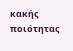κακής ποιότητας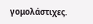γομολάστιχες.